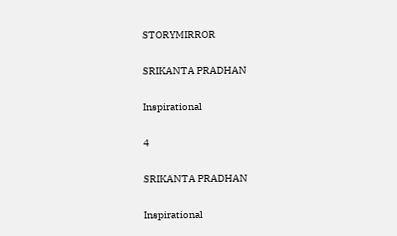STORYMIRROR

SRIKANTA PRADHAN

Inspirational

4

SRIKANTA PRADHAN

Inspirational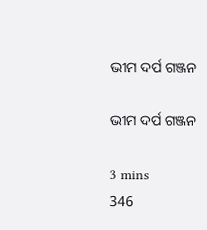ଭୀମ ଦର୍ପ ଗଞ୍ଜନ

ଭୀମ ଦର୍ପ ଗଞ୍ଜନ

3 mins
346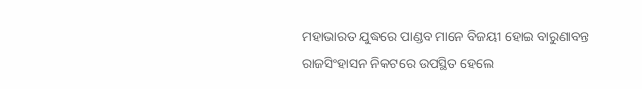ମହାଭାରତ ଯୁଦ୍ଧରେ ପାଣ୍ଡବ ମାନେ ବିଜୟୀ ହୋଇ ବାରୁଣାବନ୍ତ ରାଜସିଂହାସନ ନିକଟରେ ଉପସ୍ଥିତ ହେଲେ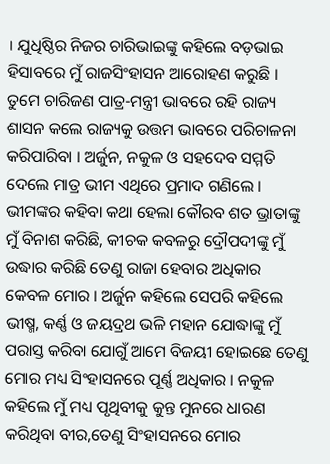। ଯୁଧିଷ୍ଠିର ନିଜର ଚାରିଭାଇଙ୍କୁ କହିଲେ ବଡ଼ଭାଇ ହିସାବରେ ମୁଁ ରାଜସିଂହାସନ ଆରୋହଣ କରୁଛି । ତୁମେ ଚାରିଜଣ ପାତ୍ର-ମନ୍ତ୍ରୀ ଭାବରେ ରହି ରାଜ୍ୟ ଶାସନ କଲେ ରାଜ୍ୟକୁ ଉତ୍ତମ ଭାବରେ ପରିଚାଳନା କରିପାରିବା । ଅର୍ଜୁନ, ନକୁଳ ଓ ସହଦେବ ସମ୍ମତି ଦେଲେ ମାତ୍ର ଭୀମ ଏଥିରେ ପ୍ରମାଦ ଗଣିଲେ । ଭୀମଙ୍କର କହିବା କଥା ହେଲା କୌରବ ଶତ ଭ୍ରାତାଙ୍କୁ ମୁଁ ବିନାଶ କରିଛି, କୀଚକ କବଳରୁ ଦ୍ରୌପଦୀଙ୍କୁ ମୁଁ ଉଦ୍ଧାର କରିଛି ତେଣୁ ରାଜା ହେବାର ଅଧିକାର କେବଳ ମୋର । ଅର୍ଜୁନ କହିଲେ ସେପରି କହିଲେ ଭୀଷ୍ମ, କର୍ଣ୍ଣ ଓ ଜୟଦ୍ରଥ ଭଳି ମହାନ ଯୋଦ୍ଧାଙ୍କୁ ମୁଁ ପରାସ୍ତ କରିବା ଯୋଗୁଁ ଆମେ ବିଜୟୀ ହୋଇଛେ ତେଣୁ ମୋର ମଧ୍ୟ ସିଂହାସନରେ ପୂର୍ଣ୍ଣ ଅଧିକାର । ନକୁଳ କହିଲେ ମୁଁ ମଧ୍ୟ ପୃଥିବୀକୁ କୁନ୍ତ ମୁନରେ ଧାରଣ କରିଥିବା ବୀର,ତେଣୁ ସିଂହାସନରେ ମୋର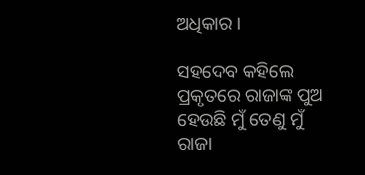ଅଧିକାର ।

ସହଦେବ କହିଲେ ପ୍ରକୃତରେ ରାଜାଙ୍କ ପୁଅ ହେଉଛି ମୁଁ ତେଣୁ ମୁଁ ରାଜା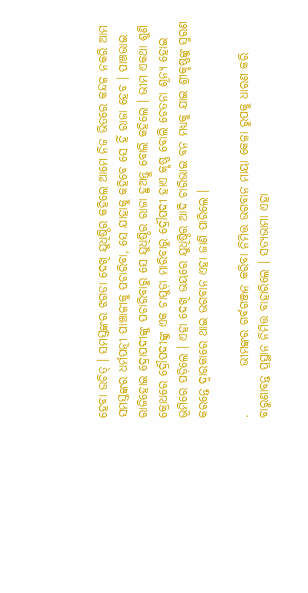ହେବା ଉଚିତ୍ । ସମସ୍ତଙ୍କର ଝଗଡା ଦେଖି ଯୁଧିଷ୍ଠିର କହିଲେ ଆମେ ନିଜ ଭିତରେ କନ୍ଦଳ ନକରି ଆମ ସମସ୍ତଙ୍କର ଧର୍ମପତ୍ନୀ ପାଞ୍ଚାଳୀକୁ ପଚାରିବା, ସେ ଯାହାକୁ କହିବେ ସେ ହିଁ ରାଜା ହେବ । ପାଞ୍ଚଭାଇ ରାଜିହୋଇ ଦ୍ରୋପଦୀଙ୍କୁ ପଚାରିବାରୁ ସେ ଯୁଧିଷ୍ଠିର ରାଜା ହୁଅନ୍ତୁ ବୋଲି କହିଲେ । ଭୀମ ଏକଥା ଶୁଣି କ୍ରୋଧରେ ଦ୍ରୌପଦୀଙ୍କୁ ଏକ ଚାପୁଡ଼ା ମାରିବାରୁ ଦ୍ରୌପଦୀ ହାଏ କୃଷ୍ଣ ବୋଲି ଚେତନା ଶୂନ୍ୟ ହୋଇ ଭୂମିରେ ପଡ଼ିଲେ । ଏହା ଦେଖି ଭୟରେ ଯୁଧିଷ୍ଠିର ଆଦି ଚାରିଭାଇ ବନ ମଧ୍ୟକୁ ଯାଇ ଶ୍ରୀକୃଷ୍ଣଙ୍କୁ ସ୍ମରଣ କରନ୍ତେ ଦ୍ଵାରକାରେ ଥାଇ ଭଗବାନ ଏହା ଜାଣି ପାରିଲେ ।

.          ଭୀମଙ୍କର ଗର୍ବଗଞ୍ଜନ କରିବା ନିମିତ୍ତ ଭଗବାନ ମାୟା କେଳା ରୁପକୁ ଧାରଣ କରି ବାରୁଣାବନ୍ତ ପ୍ରସ୍ଥାନ ନିମିତ୍ତ ବାହାରିଲେ । ସତ୍ୟଭାମା ଏହା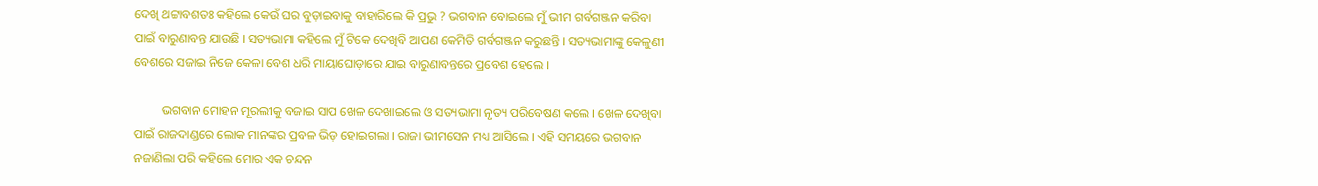ଦେଖି ଥଟ୍ଟାବଶତଃ କହିଲେ କେଉଁ ଘର ବୁଡ଼ାଇବାକୁ ବାହାରିଲେ କି ପ୍ରଭୁ ? ଭଗବାନ ବୋଇଲେ ମୁଁ ଭୀମ ଗର୍ବଗଞ୍ଜନ କରିବା ପାଇଁ ବାରୁଣାବନ୍ତ ଯାଉଛି । ସତ୍ୟଭାମା କହିଲେ ମୁଁ ଟିକେ ଦେଖିବି ଆପଣ କେମିତି ଗର୍ବଗଞ୍ଜନ କରୁଛନ୍ତି । ସତ୍ୟଭାମାଙ୍କୁ କେଳୁଣୀ ବେଶରେ ସଜାଇ ନିଜେ କେଳା ବେଶ ଧରି ମାୟାଘୋଡ଼ାରେ ଯାଇ ବାରୁଣାବନ୍ତରେ ପ୍ରବେଶ ହେଲେ ।

         ଭଗବାନ ମୋହନ ମୂରଲୀକୁ ବଜାଇ ସାପ ଖେଳ ଦେଖାଇଲେ ଓ ସତ୍ୟଭାମା ନୃତ୍ୟ ପରିବେଷଣ କଲେ । ଖେଳ ଦେଖିବା ପାଇଁ ରାଜଦାଣ୍ଡରେ ଲୋକ ମାନଙ୍କର ପ୍ରବଳ ଭିଡ଼ ହୋଇଗଲା । ରାଜା ଭୀମସେନ ମଧ୍ୟ ଆସିଲେ । ଏହି ସମୟରେ ଭଗବାନ ନଜାଣିଲା ପରି କହିଲେ ମୋର ଏକ ଚନ୍ଦନ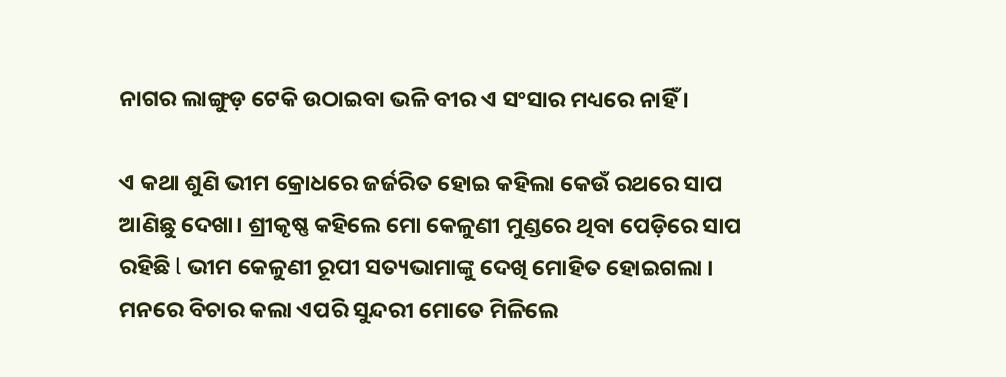ନାଗର ଲାଙ୍ଗୁଡ଼ ଟେକି ଉଠାଇବା ଭଳି ବୀର ଏ ସଂସାର ମଧ୍ୟରେ ନାହିଁ ।

ଏ କଥା ଶୁଣି ଭୀମ କ୍ରୋଧରେ ଜର୍ଜରିତ ହୋଇ କହିଲା କେଉଁ ରଥରେ ସାପ ଆଣିଛୁ ଦେଖା। ଶ୍ରୀକୃଷ୍ଣ କହିଲେ ମୋ କେଳୁଣୀ ମୁଣ୍ଡରେ ଥିବା ପେଡ଼ିରେ ସାପ ରହିଛି l ଭୀମ କେଳୁଣୀ ରୂପୀ ସତ୍ୟଭାମାଙ୍କୁ ଦେଖି ମୋହିତ ହୋଇଗଲା । ମନରେ ବିଚାର କଲା ଏପରି ସୁନ୍ଦରୀ ମୋତେ ମିଳିଲେ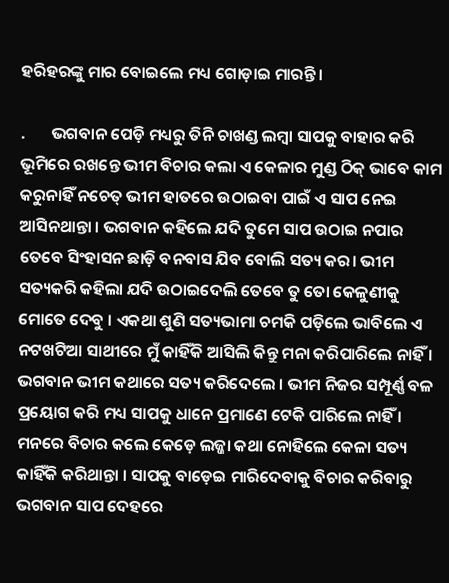ହରିହରଙ୍କୁ ମାର ବୋଇଲେ ମଧ୍ୟ ଗୋଡ଼ାଇ ମାରନ୍ତି ।

.       ଭଗବାନ ପେଡ଼ି ମଧ୍ୟରୁ ତିନି ଚାଖଣ୍ଡ ଲମ୍ବା ସାପକୁ ବାହାର କରି ଭୂମିରେ ରଖନ୍ତେ ଭୀମ ବିଚାର କଲା ଏ କେଳାର ମୁଣ୍ଡ ଠିକ୍ ଭାବେ କାମ କରୁନାହିଁ ନଚେତ୍ ଭୀମ ହାତରେ ଉଠାଇବା ପାଇଁ ଏ ସାପ ନେଇ ଆସିନଥାନ୍ତା । ଭଗବାନ କହିଲେ ଯଦି ତୁମେ ସାପ ଉଠାଇ ନପାର ତେବେ ସିଂହାସନ ଛାଡ଼ି ବନବାସ ଯିବ ବୋଲି ସତ୍ୟ କର। ଭୀମ ସତ୍ୟକରି କହିଲା ଯଦି ଉଠାଇଦେଲି ତେବେ ତୁ ତୋ କେଳୁଣୀକୁ ମୋତେ ଦେବୁ । ଏକଥା ଶୁଣି ସତ୍ୟଭାମା ଚମକି ପଡ଼ିଲେ ଭାବିଲେ ଏ ନଟଖଟିଆ ସାଥୀରେ ମୁଁ କାହିଁକି ଆସିଲି କିନ୍ତୁ ମନା କରିପାରିଲେ ନାହିଁ । ଭଗବାନ ଭୀମ କଥାରେ ସତ୍ୟ କରିଦେଲେ । ଭୀମ ନିଜର ସମ୍ପୂର୍ଣ୍ଣ ବଳ ପ୍ରୟୋଗ କରି ମଧ୍ୟ ସାପକୁ ଧାନେ ପ୍ରମାଣେ ଟେକି ପାରିଲେ ନାହିଁ । ମନରେ ବିଚାର କଲେ କେଡ଼େ ଲଜ୍ଜା କଥା ନୋହିଲେ କେଳା ସତ୍ୟ କାହିଁକି କରିଥାନ୍ତା । ସାପକୁ ବାଡ଼େଇ ମାରିଦେବାକୁ ବିଚାର କରିବାରୁ ଭଗବାନ ସାପ ଦେହରେ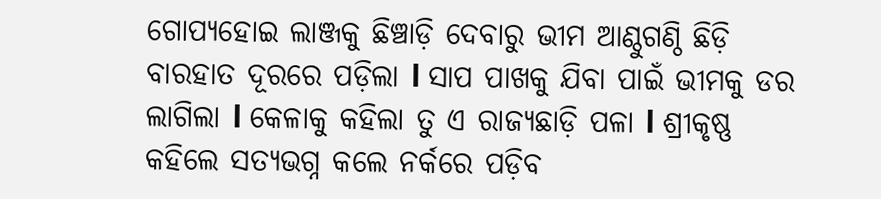ଗୋପ୍ୟହୋଇ ଲାଞ୍ଜକୁ ଛିଞ୍ଚାଡ଼ି ଦେବାରୁ ଭୀମ ଆଣ୍ଠୁଗଣ୍ଠି ଛିଡ଼ି ବାରହାତ ଦୂରରେ ପଡ଼ିଲା l ସାପ ପାଖକୁ ଯିବା ପାଇଁ ଭୀମକୁ ଡର ଲାଗିଲା l କେଳାକୁ କହିଲା ତୁ ଏ ରାଜ୍ୟଛାଡ଼ି ପଳା l ଶ୍ରୀକୃଷ୍ଣ କହିଲେ ସତ୍ୟଭଗ୍ନ କଲେ ନର୍କରେ ପଡ଼ିବ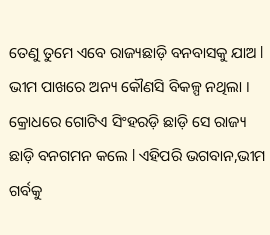ତେଣୁ ତୁମେ ଏବେ ରାଜ୍ୟଛାଡ଼ି ବନବାସକୁ ଯାଅ l ଭୀମ ପାଖରେ ଅନ୍ୟ କୌଣସି ବିକଳ୍ପ ନଥିଲା । କ୍ରୋଧରେ ଗୋଟିଏ ସିଂହରଡ଼ି ଛାଡ଼ି ସେ ରାଜ୍ୟ ଛାଡ଼ି ବନଗମନ କଲେ l ଏହିପରି ଭଗବାନ,ଭୀମ ଗର୍ବକୁ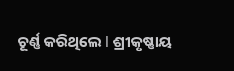ଚୂର୍ଣ୍ଣ କରିଥିଲେ l ଶ୍ରୀକୃଷ୍ଣାୟ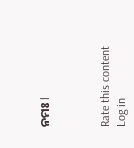ନମଃ l



Rate this content
Log in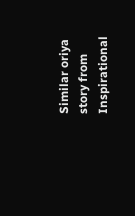Similar oriya story from Inspirational